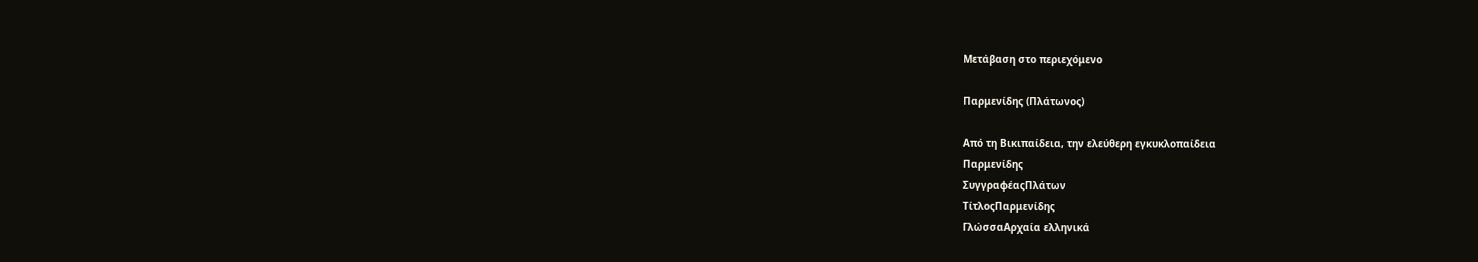Μετάβαση στο περιεχόμενο

Παρμενίδης (Πλάτωνος)

Από τη Βικιπαίδεια, την ελεύθερη εγκυκλοπαίδεια
Παρμενίδης
ΣυγγραφέαςΠλάτων
ΤίτλοςΠαρμενίδης
ΓλώσσαΑρχαία ελληνικά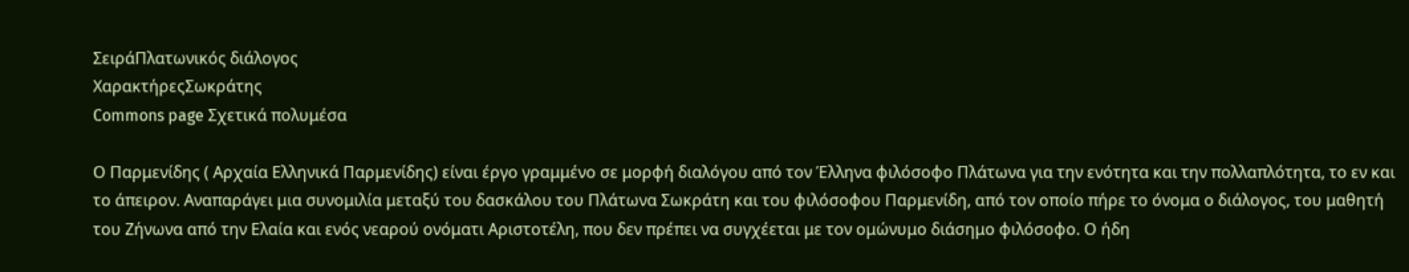ΣειράΠλατωνικός διάλογος
ΧαρακτήρεςΣωκράτης
Commons page Σχετικά πολυμέσα

Ο Παρμενίδης ( Αρχαία Ελληνικά Παρμενίδης) είναι έργο γραμμένο σε μορφή διαλόγου από τον Έλληνα φιλόσοφο Πλάτωνα για την ενότητα και την πολλαπλότητα, το εν και το άπειρον. Αναπαράγει μια συνομιλία μεταξύ του δασκάλου του Πλάτωνα Σωκράτη και του φιλόσοφου Παρμενίδη, από τον οποίο πήρε το όνομα ο διάλογος, του μαθητή του Ζήνωνα από την Ελαία και ενός νεαρού ονόματι Αριστοτέλη, που δεν πρέπει να συγχέεται με τον ομώνυμο διάσημο φιλόσοφο. Ο ήδη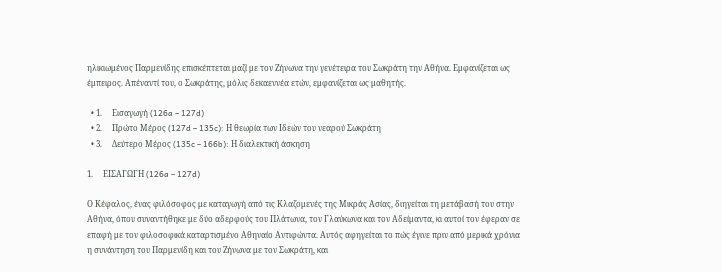ηλικιωμένος Παρμενίδης επισκέπτεται μαζί με τον Ζήνωνα την γενέτειρα του Σωκράτη την Αθήνα. Εμφανίζεται ως έμπειρος. Απέναντί του, ο Σωκράτης, μόλις δεκαεννέα ετών, εμφανίζεται ως μαθητής.

  • 1.     Εισαγωγή (126a – 127d)
  • 2.     Πρώτο Μέρος (127d – 135c): Η θεωρία των Ιδεών του νεαρού Σωκράτη
  • 3.     Δεύτερο Μέρος (135c – 166b): Η διαλεκτική άσκηση

1.     ΕΙΣΑΓΩΓΗ (126a – 127d)

Ο Κέφαλος, ένας φιλόσοφος με καταγωγή από τις Κλαζομενές της Μικράς Ασίας, διηγείται τη μετάβασή του στην Αθήνα, όπου συναντήθηκε με δύο αδερφούς του Πλάτωνα, τον Γλαύκωνα και τον Αδείμαντα, κι αυτοί τον έφεραν σε επαφή με τον φιλοσοφικά καταρτισμένο Αθηναίο Αντιφώντα. Αυτός αφηγείται το πώς έγινε πριν από μερικά χρόνια η συνάντηση του Παρμενίδη και του Ζήνωνα με τον Σωκράτη, και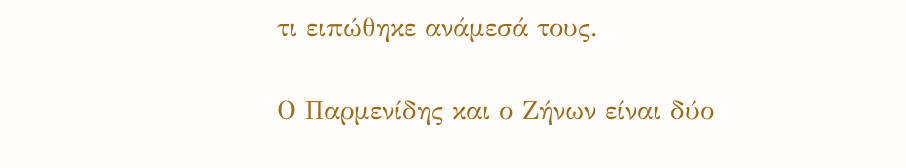τι ειπώθηκε ανάμεσά τους.

Ο Παρμενίδης και ο Ζήνων είναι δύο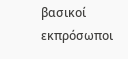βασικοί εκπρόσωποι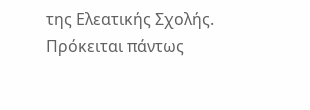της Ελεατικής Σχολής. Πρόκειται πάντως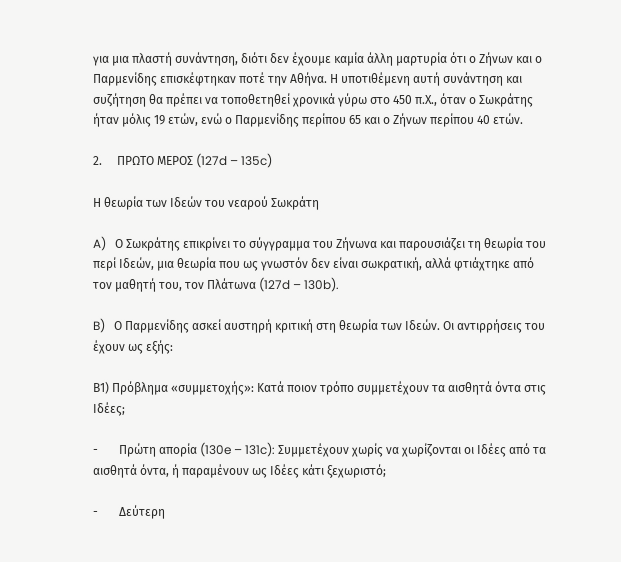για μια πλαστή συνάντηση, διότι δεν έχουμε καμία άλλη μαρτυρία ότι ο Ζήνων και ο Παρμενίδης επισκέφτηκαν ποτέ την Αθήνα. Η υποτιθέμενη αυτή συνάντηση και συζήτηση θα πρέπει να τοποθετηθεί χρονικά γύρω στο 450 π.Χ., όταν ο Σωκράτης ήταν μόλις 19 ετών, ενώ ο Παρμενίδης περίπου 65 και ο Ζήνων περίπου 40 ετών.

2.     ΠΡΩΤΟ ΜΕΡΟΣ (127d – 135c)

Η θεωρία των Ιδεών του νεαρού Σωκράτη

A)   Ο Σωκράτης επικρίνει το σύγγραμμα του Ζήνωνα και παρουσιάζει τη θεωρία του περί Ιδεών, μια θεωρία που ως γνωστόν δεν είναι σωκρατική, αλλά φτιάχτηκε από τον μαθητή του, τον Πλάτωνα (127d – 130b).

B)   Ο Παρμενίδης ασκεί αυστηρή κριτική στη θεωρία των Ιδεών. Οι αντιρρήσεις του έχουν ως εξής:

Β1) Πρόβλημα «συμμετοχής»: Κατά ποιον τρόπο συμμετέχουν τα αισθητά όντα στις Ιδέες;

-       Πρώτη απορία (130e – 131c): Συμμετέχουν χωρίς να χωρίζονται οι Ιδέες από τα αισθητά όντα, ή παραμένουν ως Ιδέες κάτι ξεχωριστό;

-       Δεύτερη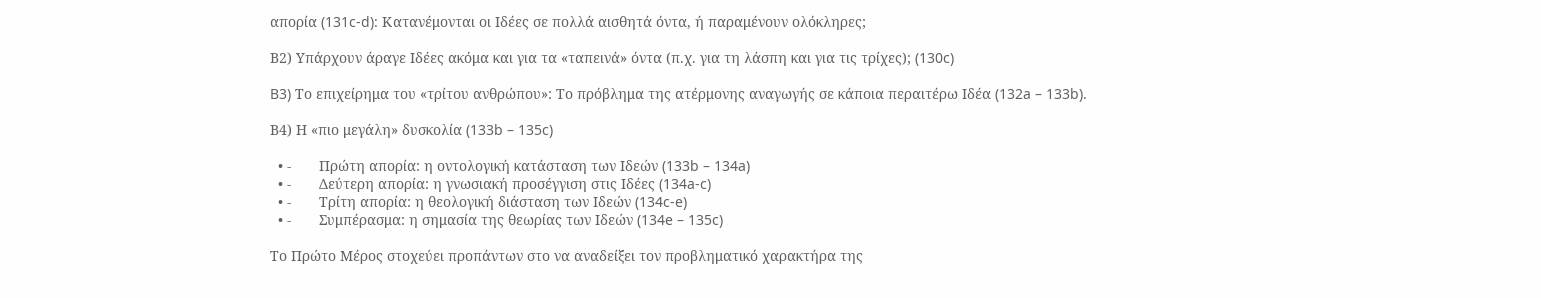απορία (131c-d): Κατανέμονται οι Ιδέες σε πολλά αισθητά όντα, ή παραμένουν ολόκληρες;

Β2) Υπάρχουν άραγε Ιδέες ακόμα και για τα «ταπεινά» όντα (π.χ. για τη λάσπη και για τις τρίχες); (130c)

B3) Το επιχείρημα του «τρίτου ανθρώπου»: Το πρόβλημα της ατέρμονης αναγωγής σε κάποια περαιτέρω Ιδέα (132a – 133b).

Β4) Η «πιο μεγάλη» δυσκολία (133b – 135c)

  • -       Πρώτη απορία: η οντολογική κατάσταση των Ιδεών (133b – 134a)
  • -       Δεύτερη απορία: η γνωσιακή προσέγγιση στις Ιδέες (134a-c)
  • -       Τρίτη απορία: η θεολογική διάσταση των Ιδεών (134c-e)
  • -       Συμπέρασμα: η σημασία της θεωρίας των Ιδεών (134e – 135c)

Το Πρώτο Μέρος στοχεύει προπάντων στο να αναδείξει τον προβληματικό χαρακτήρα της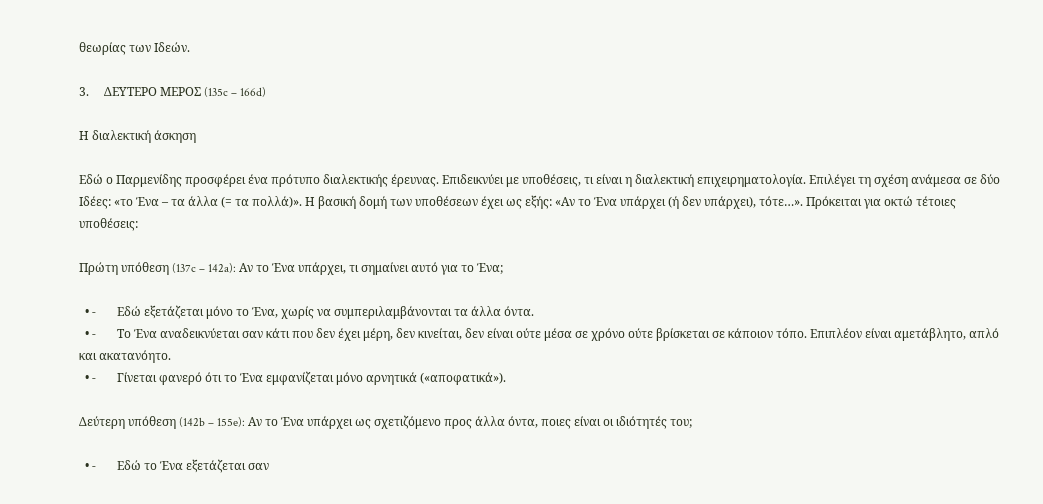θεωρίας των Ιδεών.

3.     ΔΕΥΤΕΡΟ ΜΕΡΟΣ (135c – 166d)

Η διαλεκτική άσκηση

Εδώ ο Παρμενίδης προσφέρει ένα πρότυπο διαλεκτικής έρευνας. Επιδεικνύει με υποθέσεις, τι είναι η διαλεκτική επιχειρηματολογία. Επιλέγει τη σχέση ανάμεσα σε δύο Ιδέες: «το Ένα – τα άλλα (= τα πολλά)». Η βασική δομή των υποθέσεων έχει ως εξής: «Αν το Ένα υπάρχει (ή δεν υπάρχει), τότε…». Πρόκειται για οκτώ τέτοιες υποθέσεις:

Πρώτη υπόθεση (137c – 142a): Αν το Ένα υπάρχει, τι σημαίνει αυτό για το Ένα;

  • -       Εδώ εξετάζεται μόνο το Ένα, χωρίς να συμπεριλαμβάνονται τα άλλα όντα.
  • -       Το Ένα αναδεικνύεται σαν κάτι που δεν έχει μέρη, δεν κινείται, δεν είναι ούτε μέσα σε χρόνο ούτε βρίσκεται σε κάποιον τόπο. Επιπλέον είναι αμετάβλητο, απλό και ακατανόητο.
  • -       Γίνεται φανερό ότι το Ένα εμφανίζεται μόνο αρνητικά («αποφατικά»).

Δεύτερη υπόθεση (142b – 155e): Αν το Ένα υπάρχει ως σχετιζόμενο προς άλλα όντα, ποιες είναι οι ιδιότητές του;

  • -       Εδώ το Ένα εξετάζεται σαν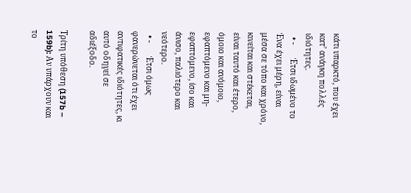κάτι υπαρκτό, που έχει κατ’ ανάγκη πολλές ιδιότητες.
  • -       Έτσι ιδωμένο το Ένα έχει μέρη, είναι μέσα σε τόπο και χρόνο, κινείται και στέκεται, είναι ταυτό και έτερο, όμοιο και ανόμοιο, εφαπτόμενο και μη-εφαπτόμενο, ίσο και άνισο, παλιότερο και νεότερο.
  • -       Έτσι όμως φανερώνεται ότι έχει αντιφατικές ιδιότητες, κι αυτό οδηγεί σε αδιέξοδο.

Τρίτη υπόθεση (157b – 159b): Αν υπάρχουν και το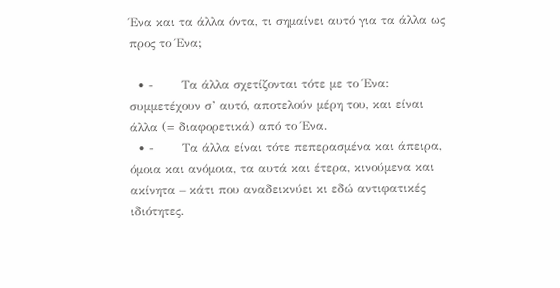Ένα και τα άλλα όντα, τι σημαίνει αυτό για τα άλλα ως προς το Ένα;

  • -       Τα άλλα σχετίζονται τότε με το Ένα: συμμετέχουν σ’ αυτό, αποτελούν μέρη του, και είναι άλλα (= διαφορετικά) από το Ένα.
  • -       Τα άλλα είναι τότε πεπερασμένα και άπειρα, όμοια και ανόμοια, τα αυτά και έτερα, κινούμενα και ακίνητα – κάτι που αναδεικνύει κι εδώ αντιφατικές ιδιότητες.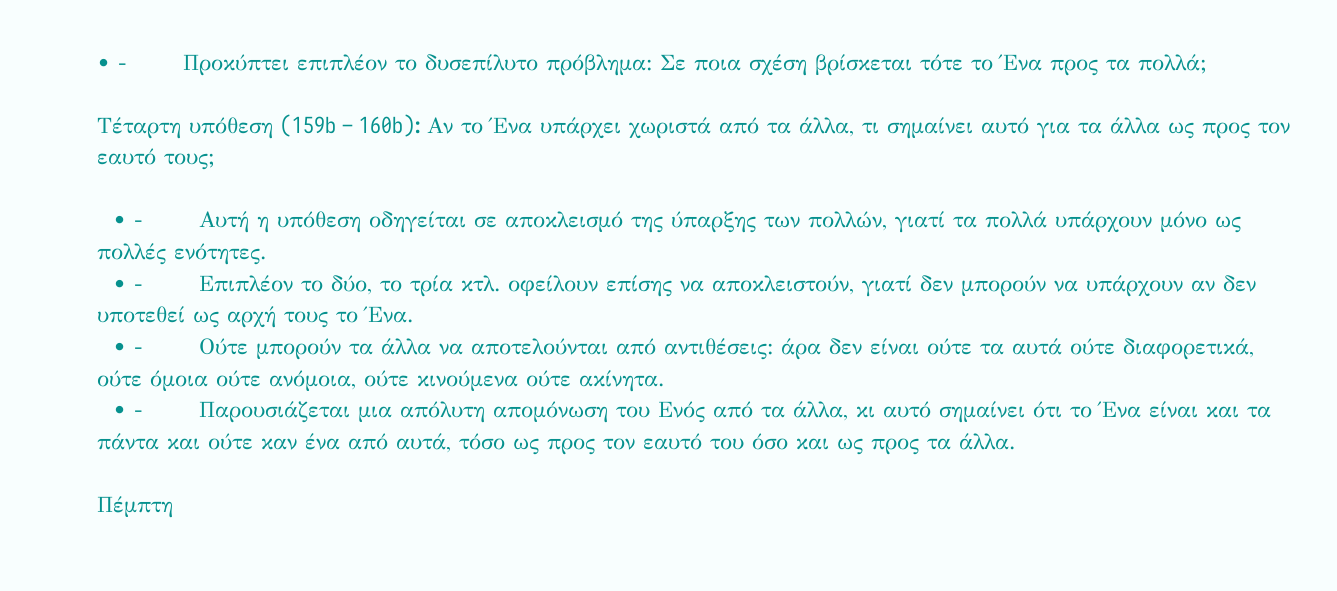• -       Προκύπτει επιπλέον το δυσεπίλυτο πρόβλημα: Σε ποια σχέση βρίσκεται τότε το Ένα προς τα πολλά;

Τέταρτη υπόθεση (159b – 160b): Αν το Ένα υπάρχει χωριστά από τα άλλα, τι σημαίνει αυτό για τα άλλα ως προς τον εαυτό τους;

  • -       Αυτή η υπόθεση οδηγείται σε αποκλεισμό της ύπαρξης των πολλών, γιατί τα πολλά υπάρχουν μόνο ως πολλές ενότητες.
  • -       Επιπλέον το δύο, το τρία κτλ. οφείλουν επίσης να αποκλειστούν, γιατί δεν μπορούν να υπάρχουν αν δεν υποτεθεί ως αρχή τους το Ένα.
  • -       Ούτε μπορούν τα άλλα να αποτελούνται από αντιθέσεις: άρα δεν είναι ούτε τα αυτά ούτε διαφορετικά, ούτε όμοια ούτε ανόμοια, ούτε κινούμενα ούτε ακίνητα.
  • -       Παρουσιάζεται μια απόλυτη απομόνωση του Ενός από τα άλλα, κι αυτό σημαίνει ότι το Ένα είναι και τα πάντα και ούτε καν ένα από αυτά, τόσο ως προς τον εαυτό του όσο και ως προς τα άλλα.

Πέμπτη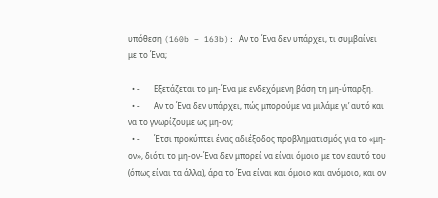υπόθεση (160b – 163b): Αν το Ένα δεν υπάρχει, τι συμβαίνει με το Ένα;

  • -       Εξετάζεται το μη-Ένα με ενδεχόμενη βάση τη μη-ύπαρξη.
  • -       Αν το Ένα δεν υπάρχει, πώς μπορούμε να μιλάμε γι’ αυτό και να το γνωρίζουμε ως μη-ον;
  • -       Έτσι προκύπτει ένας αδιέξοδος προβληματισμός για το «μη-ον», διότι το μη-ον-Ένα δεν μπορεί να είναι όμοιο με τον εαυτό του (όπως είναι τα άλλα), άρα το Ένα είναι και όμοιο και ανόμοιο, και ον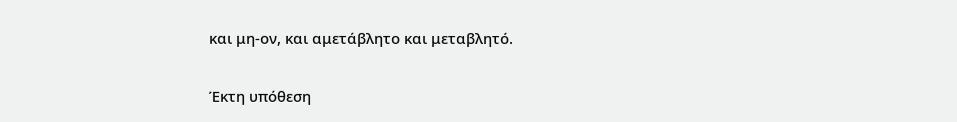και μη-ον, και αμετάβλητο και μεταβλητό.

Έκτη υπόθεση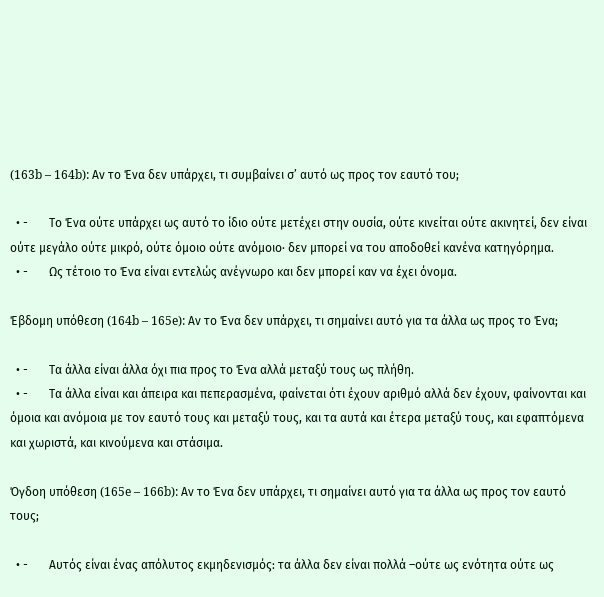(163b – 164b): Αν το Ένα δεν υπάρχει, τι συμβαίνει σ’ αυτό ως προς τον εαυτό του;

  • -       Το Ένα ούτε υπάρχει ως αυτό το ίδιο ούτε μετέχει στην ουσία, ούτε κινείται ούτε ακινητεί, δεν είναι ούτε μεγάλο ούτε μικρό, ούτε όμοιο ούτε ανόμοιο· δεν μπορεί να του αποδοθεί κανένα κατηγόρημα.
  • -       Ως τέτοιο το Ένα είναι εντελώς ανέγνωρο και δεν μπορεί καν να έχει όνομα.

Έβδομη υπόθεση (164b – 165e): Αν το Ένα δεν υπάρχει, τι σημαίνει αυτό για τα άλλα ως προς το Ένα;

  • -       Τα άλλα είναι άλλα όχι πια προς το Ένα αλλά μεταξύ τους ως πλήθη.
  • -       Τα άλλα είναι και άπειρα και πεπερασμένα, φαίνεται ότι έχουν αριθμό αλλά δεν έχουν, φαίνονται και όμοια και ανόμοια με τον εαυτό τους και μεταξύ τους, και τα αυτά και έτερα μεταξύ τους, και εφαπτόμενα και χωριστά, και κινούμενα και στάσιμα.

Όγδοη υπόθεση (165e – 166b): Αν το Ένα δεν υπάρχει, τι σημαίνει αυτό για τα άλλα ως προς τον εαυτό τους;

  • -       Αυτός είναι ένας απόλυτος εκμηδενισμός: τα άλλα δεν είναι πολλά –ούτε ως ενότητα ούτε ως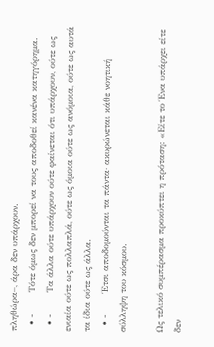πληθώρα–, άρα δεν υπάρχουν.
  • -       Τότε όμως δεν μπορεί να τους αποδοθεί κανένα κατηγόρημα.
  • -       Τα άλλα ούτε υπάρχουν ούτε φαίνεται ότι υπάρχουν, ούτε ως ενιαία ούτε ως πολλαπλά, ούτε ως όμοια ούτε ως ανόμοια, ούτε ως αυτά τα ίδια ούτε ως άλλα.
  • -       Έτσι αποδομούνται τα πάντα· ακυρώνεται κάθε νοητική σύλληψη του κόσμου.

Ως τελικό συμπέρασμα προκύπτει η πρόταση: «Είτε το Ένα υπάρχει είτε δεν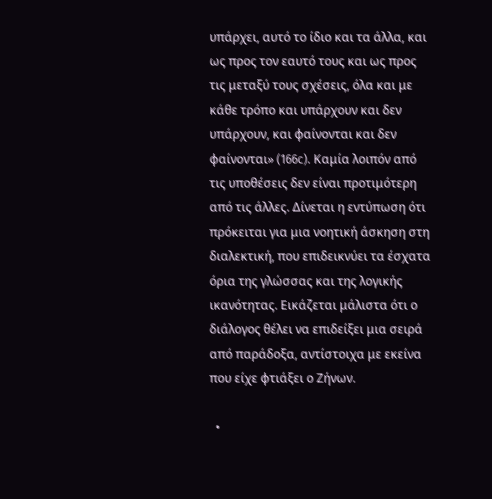υπάρχει, αυτό το ίδιο και τα άλλα, και ως προς τον εαυτό τους και ως προς τις μεταξύ τους σχέσεις, όλα και με κάθε τρόπο και υπάρχουν και δεν υπάρχουν, και φαίνονται και δεν φαίνονται» (166c). Καμία λοιπόν από τις υποθέσεις δεν είναι προτιμότερη από τις άλλες. Δίνεται η εντύπωση ότι πρόκειται για μια νοητική άσκηση στη διαλεκτική, που επιδεικνύει τα έσχατα όρια της γλώσσας και της λογικής ικανότητας. Εικάζεται μάλιστα ότι ο διάλογος θέλει να επιδείξει μια σειρά από παράδοξα, αντίστοιχα με εκείνα που είχε φτιάξει ο Ζήνων.

  •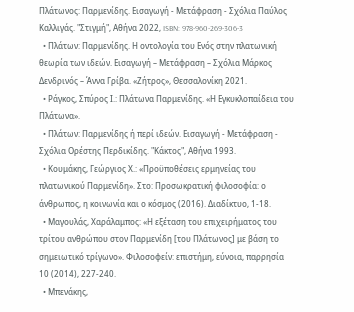Πλάτωνος: Παρμενίδης. Εισαγωγή - Μετάφραση - Σχόλια Παύλος Καλλιγάς. "Στιγμή", Αθήνα 2022, ISBN: 978-960-269-306-3
  • Πλάτων: Παρμενίδης. Η οντολογία του Ενός στην πλατωνική θεωρία των ιδεών. Εισαγωγή – Μετάφραση – Σχόλια Μάρκος Δενδρινός – Άννα Γρίβα. «Ζήτρος», Θεσσαλονίκη 2021.
  • Ράγκος, Σπύρος Ι.: Πλάτωνα Παρμενίδης. «Η Εγκυκλοπαίδεια του Πλάτωνα».
  • Πλάτων: Παρμενίδης ή περί ιδεών. Εισαγωγή - Μετάφραση - Σχόλια Ορέστης Περδικίδης. "Κάκτος", Αθήνα 1993.
  • Κουμάκης, Γεώργιος Χ.: «Προϋποθέσεις ερμηνείας του πλατωνικού Παρμενίδη». Στο: Προσωκρατική φιλοσοφία: ο άνθρωπος, η κοινωνία και ο κόσμος (2016). Διαδίκτυο, 1-18.
  • Μαγουλάς, Χαράλαμπος: «Η εξέταση του επιχειρήματος του τρίτου ανθρώπου στον Παρμενίδη [του Πλάτωνος] με βάση το σημειωτικό τρίγωνο». Φιλοσοφείν: επιστήμη, εύνοια, παρρησία 10 (2014), 227-240.
  • Μπενάκης,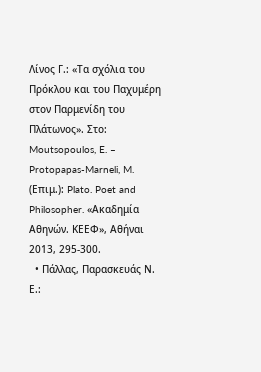Λίνος Γ.: «Τα σχόλια του Πρόκλου και του Παχυμέρη στον Παρμενίδη του Πλάτωνος». Στο: Moutsopoulos, E. – Protopapas-Marneli, M. (Επιμ.): Plato. Poet and Philosopher. «Ακαδημία Αθηνών. ΚΕΕΦ», Αθήναι 2013, 295-300.
  • Πάλλας, Παρασκευάς Ν. Ε.: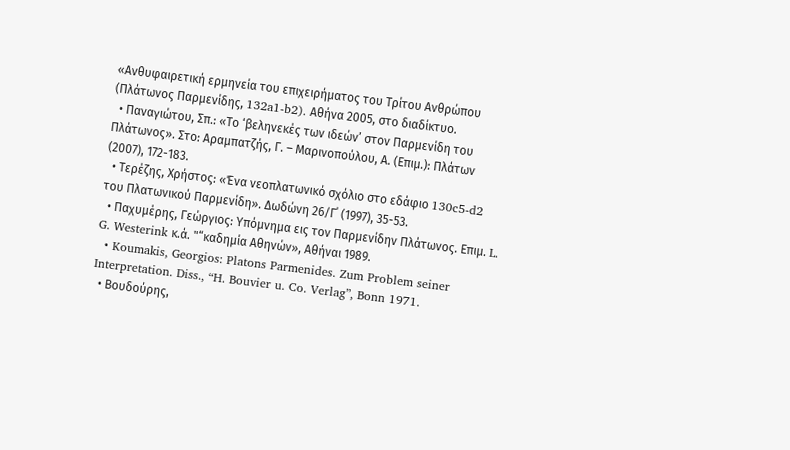«Ανθυφαιρετική ερμηνεία του επιχειρήματος του Τρίτου Ανθρώπου (Πλάτωνος Παρμενίδης, 132a1-b2). Αθήνα 2005, στο διαδίκτυο.
  • Παναγιώτου, Σπ.: «Το ‘βεληνεκές των ιδεών’ στον Παρμενίδη του Πλάτωνος». Στο: Αραμπατζής, Γ. – Μαρινοπούλου, Α. (Επιμ.): Πλάτων (2007), 172-183.
  • Τερέζης, Χρήστος: «Ένα νεοπλατωνικό σχόλιο στο εδάφιο 130c5-d2 του Πλατωνικού Παρμενίδη». Δωδώνη 26/Γ΄ (1997), 35-53.
  • Παχυμέρης, Γεώργιος: Υπόμνημα εις τον Παρμενίδην Πλάτωνος. Επιμ. L. G. Westerink κ.ά. "“καδημία Αθηνών», Αθήναι 1989.
  • Koumakis, Georgios: Platons Parmenides. Zum Problem seiner Interpretation. Diss., “H. Bouvier u. Co. Verlag”, Bonn 1971.
  • Βουδούρης,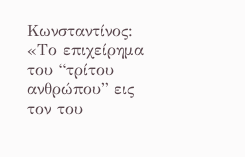Κωνσταντίνος: «Το επιχείρημα του “τρίτου ανθρώπου” εις τον του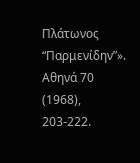Πλάτωνος “Παρμενίδην”». Αθηνά 70 (1968), 203-222.